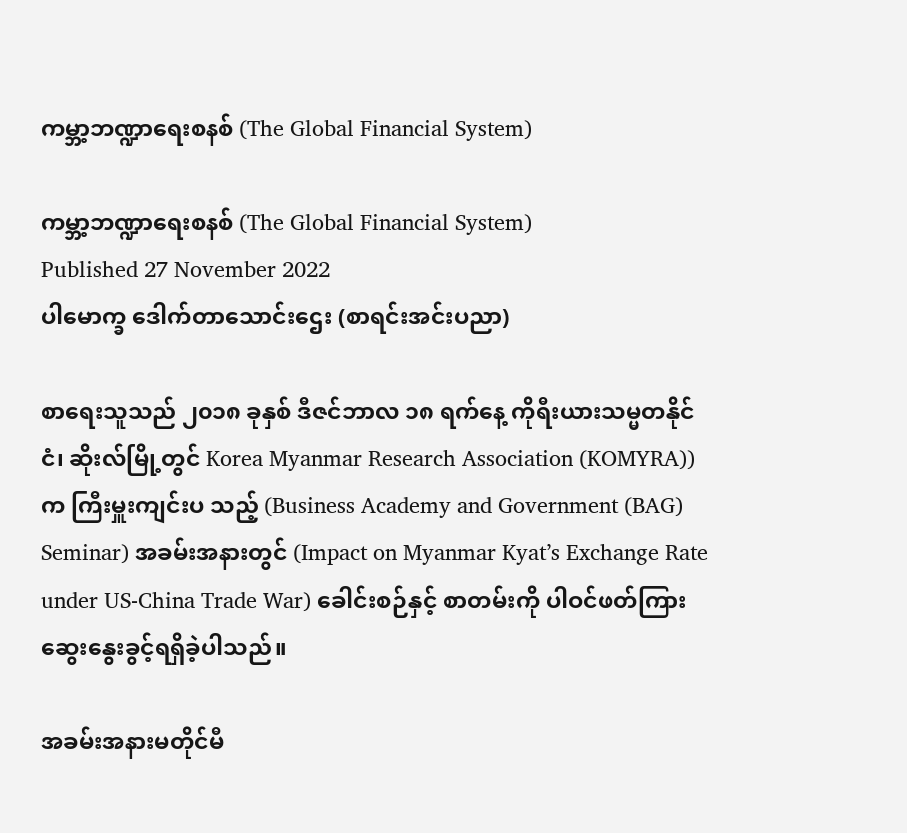ကမ္ဘာ့ဘဏ္ဍာရေးစနစ် (The Global Financial System)

ကမ္ဘာ့ဘဏ္ဍာရေးစနစ် (The Global Financial System)
Published 27 November 2022
ပါမောက္ခ ဒေါက်တာသောင်းဌေး (စာရင်းအင်းပညာ)

စာရေးသူသည် ၂၀၁၈ ခုနှစ် ဒီဇင်ဘာလ ၁၈ ရက်နေ့ ကိုရီးယားသမ္မတနိုင်ငံ၊ ဆိုးလ်မြို့တွင် Korea Myanmar Research Association (KOMYRA)) က ကြီးမှူးကျင်းပ သည့် (Business Academy and Government (BAG) Seminar) အခမ်းအနားတွင် (Impact on Myanmar Kyat’s Exchange Rate under US-China Trade War) ခေါင်းစဉ်နှင့် စာတမ်းကို ပါဝင်ဖတ်ကြားဆွေးနွေးခွင့်ရရှိခဲ့ပါသည်။

အခမ်းအနားမတိုင်မီ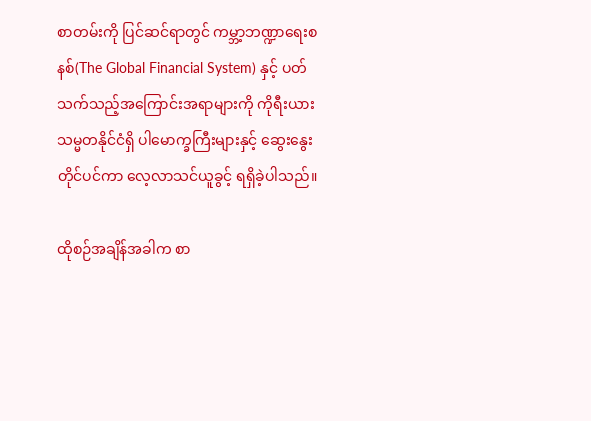စာတမ်းကို ပြင်ဆင်ရာတွင် ကမ္ဘာ့ဘဏ္ဍာရေးစနစ်(The Global Financial System) နှင့် ပတ်သက်သည့်အကြောင်းအရာများကို ကိုရီးယားသမ္မတနိုင်ငံရှိ ပါမောက္ခကြီးများနှင့် ဆွေးနွေးတိုင်ပင်ကာ လေ့လာသင်ယူခွင့် ရရှိခဲ့ပါသည်။

ထိုစဉ်အချိန်အခါက စာ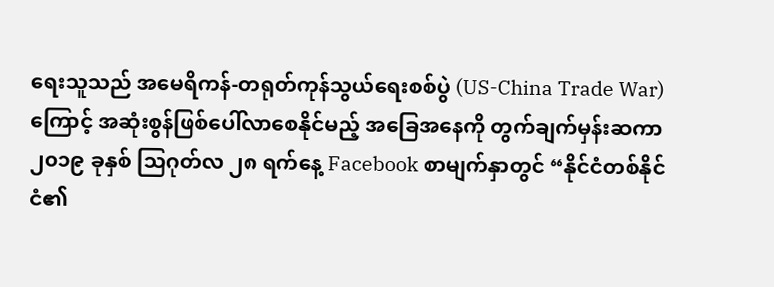ရေးသူသည် အမေရိကန်-တရုတ်ကုန်သွယ်ရေးစစ်ပွဲ (US-China Trade War) ကြောင့် အဆုံးစွန်ဖြစ်ပေါ်လာစေနိုင်မည့် အခြေအနေကို တွက်ချက်မှန်းဆကာ ၂၀၁၉ ခုနှစ် သြဂုတ်လ ၂၈ ရက်နေ့ Facebook စာမျက်နှာတွင် “နိုင်ငံတစ်နိုင်ငံ၏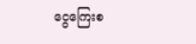ငွေကြေးစ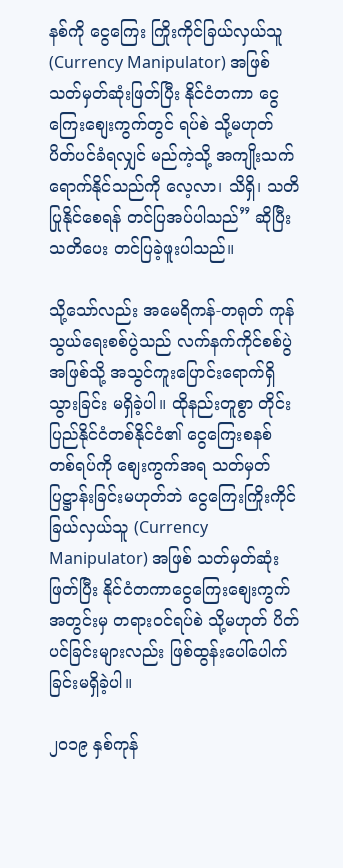နစ်ကို ငွေကြေး ကြိုးကိုင်ခြယ်လှယ်သူ (Currency Manipulator) အဖြစ် သတ်မှတ်ဆုံးဖြတ်ပြီး နိုင်ငံတကာ ငွေကြေးစျေးကွက်တွင် ရပ်စဲ သို့မဟုတ် ပိတ်ပင်ခံရလျှင် မည်ကဲ့သို့ အကျိုးသက်ရောက်နိုင်သည်ကို လေ့လာ၊ သိရှိ၊ သတိပြုနိုင်စေရန် တင်ပြအပ်ပါသည်” ဆိုပြီး သတိပေး တင်ပြခဲ့ဖူးပါသည်။

သို့သော်လည်း အမေရိကန်-တရုတ် ကုန်သွယ်ရေးစစ်ပွဲသည် လက်နက်ကိုင်စစ်ပွဲအဖြစ်သို့ အသွင်ကူးပြောင်းရောက်ရှိသွားခြင်း မရှိခဲ့ပါ။ ထိုနည်းတူစွာ တိုင်းပြည်နိုင်ငံတစ်နိုင်ငံ၏ ငွေကြေးစနစ် တစ်ရပ်ကို စျေးကွက်အရ သတ်မှတ်ပြဋ္ဌာန်းခြင်းမဟုတ်ဘဲ ငွေကြေးကြိုးကိုင်ခြယ်လှယ်သူ (Currency Manipulator) အဖြစ် သတ်မှတ်ဆုံးဖြတ်ပြီး နိုင်ငံတကာငွေကြေးစျေးကွက်အတွင်းမှ တရားဝင်ရပ်စဲ သို့မဟုတ် ပိတ်ပင်ခြင်းများလည်း ဖြစ်ထွန်းပေါ်ပေါက်ခြင်းမရှိခဲ့ပါ။

၂၀၁၉ နှစ်ကုန်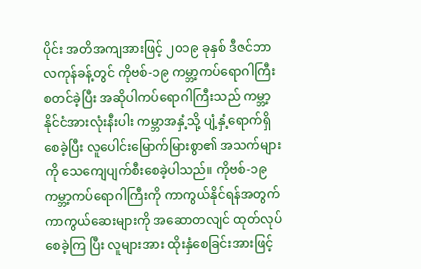ပိုင်း အတိအကျအားဖြင့် ၂၀၁၉ ခုနှစ် ဒီဇင်ဘာလကုန်ခန့်တွင် ကိုဗစ်-၁၉ ကမ္ဘာ့ကပ်ရောဂါကြီး စတင်ခဲ့ပြီး အဆိုပါကပ်ရောဂါကြီးသည် ကမ္ဘာ့နိုင်ငံအားလုံးနီးပါး ကမ္ဘာအနှံ့သို့ ပျံ့နှံ့ရောက်ရှိစေခဲ့ပြီး လူပေါင်းမြောက်မြားစွာ၏ အသက်များကို သေကျေပျက်စီးစေခဲ့ပါသည်။ ကိုဗစ်-၁၉ ကမ္ဘာ့ကပ်ရောဂါကြီးကို ကာကွယ်နိုင်ရန်အတွက် ကာကွယ်ဆေးများကို အဆောတလျင် ထုတ်လုပ်စေခဲ့ကြ ပြီး လူများအား ထိုးနှံစေခြင်းအားဖြင့်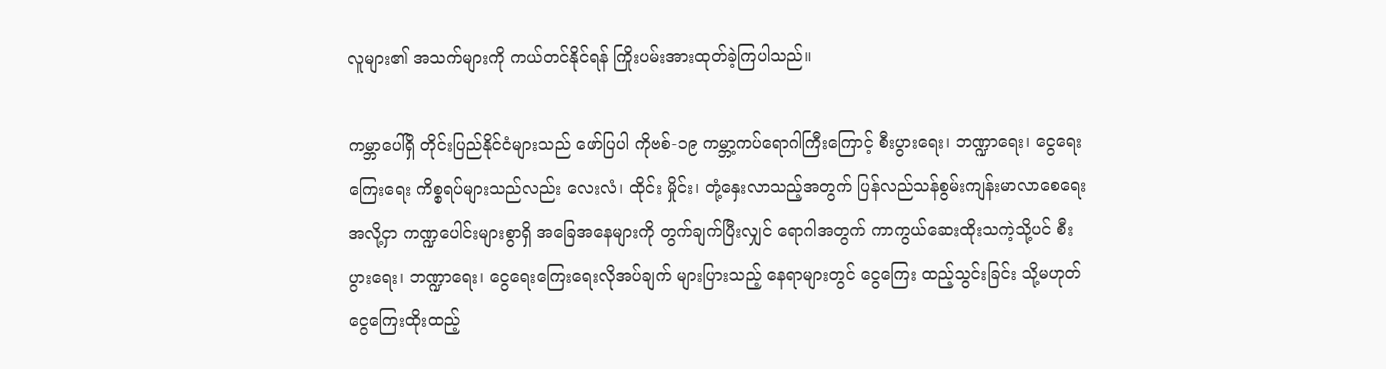လူများ၏ အသက်များကို ကယ်တင်နိုင်ရန် ကြိုးပမ်းအားထုတ်ခဲ့ကြပါသည်။

ကမ္ဘာပေါ်ရှိ တိုင်းပြည်နိုင်ငံများသည် ဖော်ပြပါ ကိုဗစ်-၁၉ ကမ္ဘာ့ကပ်ရောဂါကြီးကြောင့် စီးပွားရေး၊ ဘဏ္ဍာရေး၊ ငွေရေးကြေးရေး ကိစ္စရပ်များသည်လည်း လေးလံ၊ ထိုင်း မှိုင်း၊ တုံ့နှေးလာသည့်အတွက် ပြန်လည်သန်စွမ်းကျန်းမာလာစေရေး အလို့ငှာ ကဏ္ဍပေါင်းများစွာရှိ အခြေအနေများကို တွက်ချက်ပြီးလျှင် ရောဂါအတွက် ကာကွယ်ဆေးထိုးသကဲ့သို့ပင် စီးပွားရေး၊ ဘဏ္ဍာရေး၊ ငွေရေးကြေးရေးလိုအပ်ချက် များပြားသည့် နေရာများတွင် ငွေကြေး ထည့်သွင်းခြင်း သို့မဟုတ် ငွေကြေးထိုးထည့်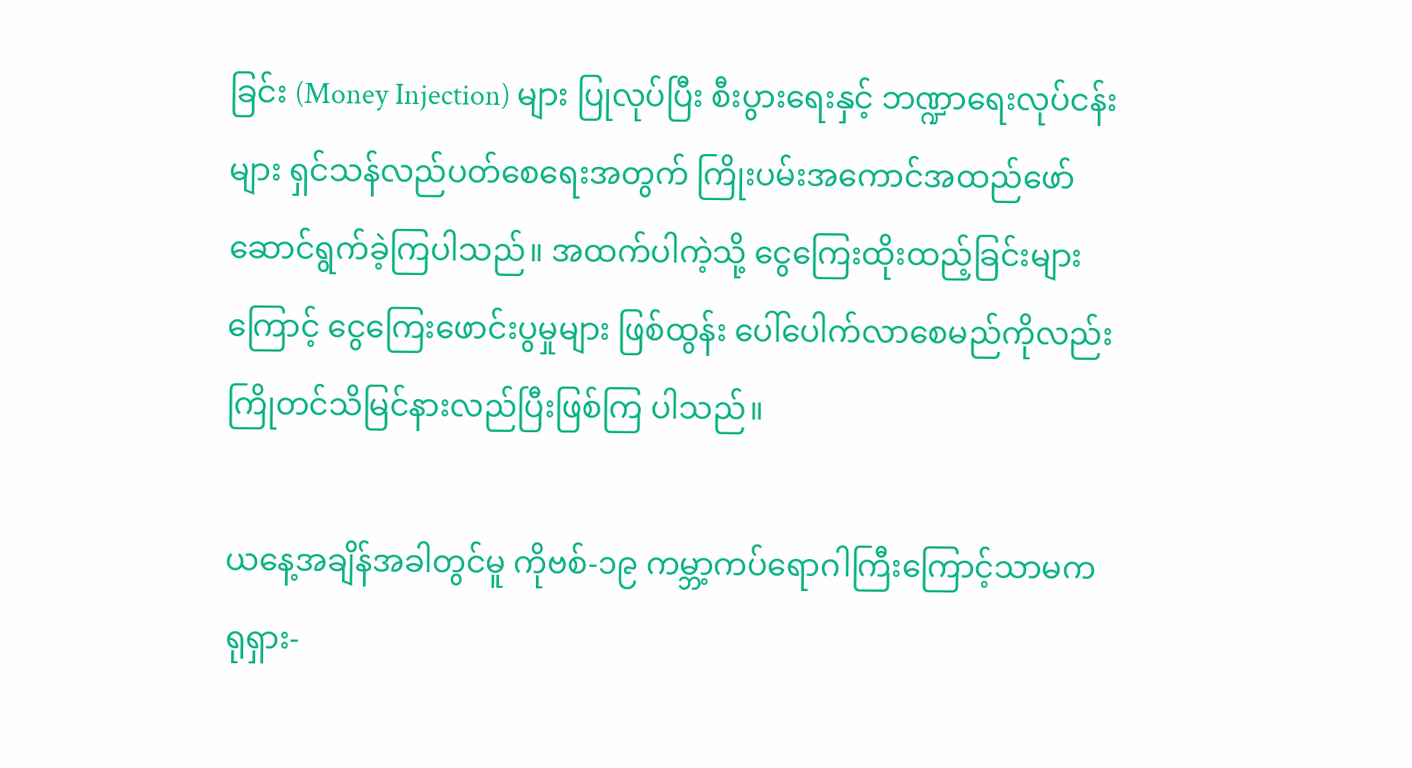ခြင်း (Money Injection) များ ပြုလုပ်ပြီး စီးပွားရေးနှင့် ဘဏ္ဍာရေးလုပ်ငန်းများ ရှင်သန်လည်ပတ်စေရေးအတွက် ကြိုးပမ်းအကောင်အထည်ဖော်ဆောင်ရွက်ခဲ့ကြပါသည်။ အထက်ပါကဲ့သို့ ငွေကြေးထိုးထည့်ခြင်းများကြောင့် ငွေကြေးဖောင်းပွမှုများ ဖြစ်ထွန်း ပေါ်ပေါက်လာစေမည်ကိုလည်း ကြိုတင်သိမြင်နားလည်ပြီးဖြစ်ကြ ပါသည်။

ယနေ့အချိန်အခါတွင်မူ ကိုဗစ်-၁၉ ကမ္ဘာ့ကပ်ရောဂါကြီးကြောင့်သာမက ရုရှား-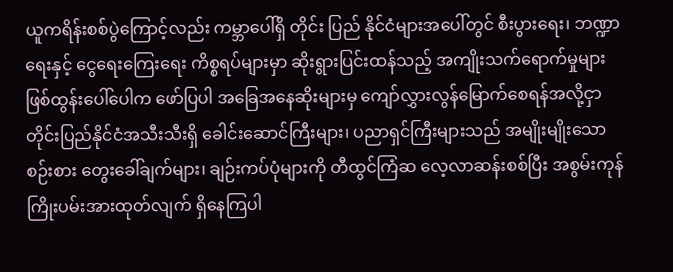ယူကရိန်းစစ်ပွဲကြောင့်လည်း ကမ္ဘာပေါ်ရှိ တိုင်း ပြည် နိုင်ငံများအပေါ်တွင် စီးပွားရေး၊ ဘဏ္ဍာရေးနှင့် ငွေရေးကြေးရေး ကိစ္စရပ်များမှာ ဆိုးရွားပြင်းထန်သည့် အကျိုးသက်ရောက်မှုများ ဖြစ်ထွန်းပေါ်ပေါက ဖော်ပြပါ အခြေအနေဆိုးများမှ ကျော်လွှားလွန်မြောက်စေရန်အလို့ငှာ တိုင်းပြည်နိုင်ငံအသီးသီးရှိ ခေါင်းဆောင်ကြီးများ၊ ပညာရှင်ကြီးများသည် အမျိုးမျိုးသော စဉ်းစား တွေးခေါ်ချက်များ၊ ချဉ်းကပ်ပုံများကို တီထွင်ကြံဆ လေ့လာဆန်းစစ်ပြီး အစွမ်းကုန် ကြိုးပမ်းအားထုတ်လျက် ရှိနေကြပါ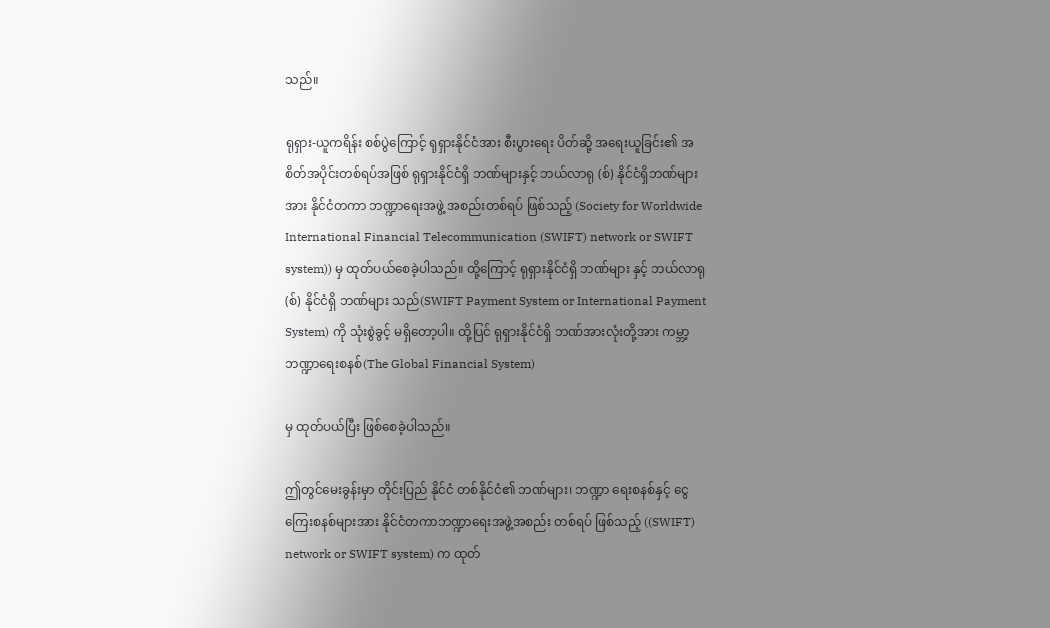သည်။

ရုရှား-ယူကရိန်း စစ်ပွဲကြောင့် ရုရှားနိုင်ငံအား စီးပွားရေး ပိတ်ဆို့ အရေးယူခြင်း၏ အစိတ်အပိုင်းတစ်ရပ်အဖြစ် ရုရှားနိုင်ငံရှိ ဘဏ်များနှင့် ဘယ်လာရု (စ်) နိုင်ငံရှိဘဏ်များအား နိုင်ငံတကာ ဘဏ္ဍာရေးအဖွဲ့ အစည်းတစ်ရပ် ဖြစ်သည့် (Society for Worldwide International Financial Telecommunication (SWIFT) network or SWIFT system)) မှ ထုတ်ပယ်စေခဲ့ပါသည်။ ထို့ကြောင့် ရုရှားနိုင်ငံရှိ ဘဏ်များ နှင့် ဘယ်လာရု(စ်) နိုင်ငံရှိ ဘဏ်များ သည်(SWIFT Payment System or International Payment System) ကို သုံးစွဲခွင့် မရှိတော့ပါ။ ထို့ပြင် ရုရှားနိုင်ငံရှိ ဘဏ်အားလုံးတို့အား ကမ္ဘာ့ဘဏ္ဍာရေးစနစ်(The Global Financial System)

မှ ထုတ်ပယ်ပြီး ဖြစ်စေခဲ့ပါသည်။

ဤတွင်မေးခွန်းမှာ တိုင်းပြည် နိုင်ငံ တစ်နိုင်ငံ၏ ဘဏ်များ၊ ဘဏ္ဍာ ရေးစနစ်နှင့် ငွေကြေးစနစ်များအား နိုင်ငံတကာဘဏ္ဍာရေးအဖွဲ့အစည်း တစ်ရပ် ဖြစ်သည့် ((SWIFT) network or SWIFT system) က ထုတ်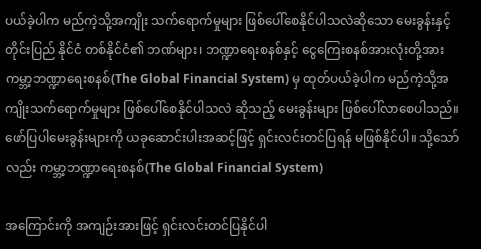ပယ်ခဲ့ပါက မည်ကဲ့သို့အကျိုး သက်ရောက်မှုများ ဖြစ်ပေါ်စေနိုင်ပါသလဲဆိုသော မေးခွန်းနှင့် တိုင်းပြည် နိုင်ငံ တစ်နိုင်ငံ၏ ဘဏ်များ၊ ဘဏ္ဍာရေးစနစ်နှင့် ငွေကြေးစနစ်အားလုံးတို့အား ကမ္ဘာ့ဘဏ္ဍာရေးစနစ်(The Global Financial System) မှ ထုတ်ပယ်ခဲ့ပါက မည်ကဲ့သို့အကျိုးသက်ရောက်မှုများ ဖြစ်ပေါ်စေနိုင်ပါသလဲ ဆိုသည့် မေးခွန်းများ ဖြစ်ပေါ်လာစေပါသည်။ ဖော်ပြပါမေးခွန်းများကို ယခုဆောင်းပါးအဆင့်ဖြင့် ရှင်းလင်းတင်ပြရန် မဖြစ်နိုင်ပါ။ သို့သော်လည်း ကမ္ဘာ့ဘဏ္ဍာရေးစနစ်(The Global Financial System)

အကြောင်းကို အကျဉ်းအားဖြင့် ရှင်းလင်းတင်ပြနိုင်ပါ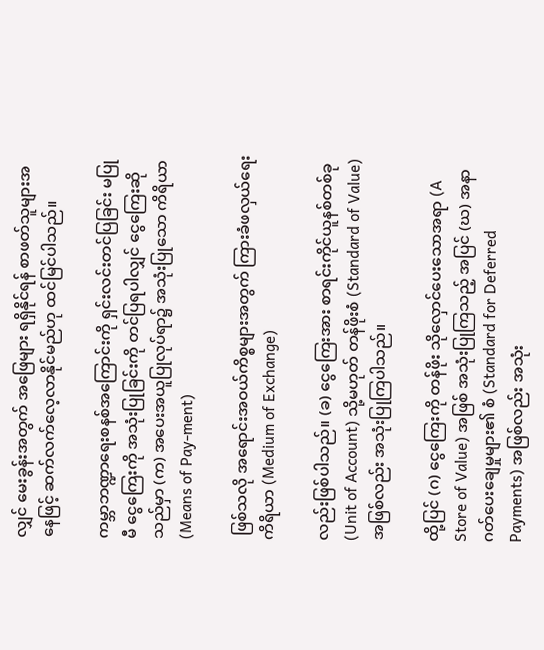လျှင် မေးခွန်းအတွက် အဖြေများ ရရှိနိုင်ရန် စာဖတ်သူများအနေဖြင့် ဆက်လက်လေ့လာနိုင်မည်ဟု ထင်မြင်ပါသည်။

ကမ္ဘာဘဏ္ဍာရေးစနစ်အကြောင်းကို ရှင်းလင်းတင်ပြခြင်း မပြုမီ ငွေကြေးကို အသုံးပြုခြင်းကို တင်ပြရပါလျှင် ငွေကြေးဆိုသည်မှာ (က) အပေးအယူပြုလုပ်ရာ၌ အသုံးပြုသော ကိရိယာ(Means of Pay-ment)

 ဖြစ်သလို အရောင်းအဝယ်ကိစ္စများအတွက် ကြားခံဖလှယ်ရေးကိရိယာ (Medium of Exchange)

လည်းဖြစ်ပါသည်။ (ခ) ငွေကြေးအား စာရင်းကိုင်ယူနစ်တစ်ခု (Unit of Account) သို့မဟုတ် တန်ဖိုးစံ (Standard of Value) အဖြစ်လည်း အသုံးပြုကြပါသည်။

ထို့ပြင် (ဂ) ငွေကြေးကို တန်ဖိုး သိုလှောင်ပေးသောအရာ (A Store of Value) အဖြစ် အသုံးပြုကြသည့် အပြင် (ဃ) အနာဂတ်ပေးချေမှုများ၏ စံ (Standard for Deferred Payments) အဖြစ်လည်း အသုံး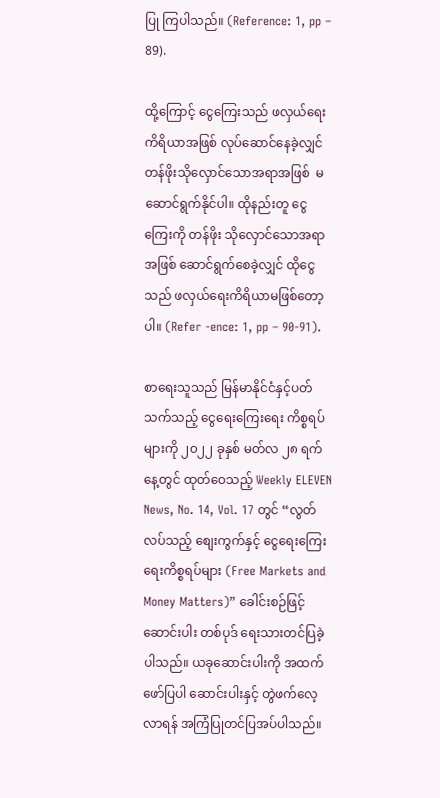ပြု ကြပါသည်။ (Reference: 1, pp – 89).

ထို့ကြောင့် ငွေကြေးသည် ဖလှယ်ရေးကိရိယာအဖြစ် လုပ်ဆောင်နေခဲ့လျှင် တန်ဖိုးသိုလှောင်သောအရာအဖြစ်  မဆောင်ရွက်နိုင်ပါ။ ထိုနည်းတူ ငွေကြေးကို တန်ဖိုး သိုလှောင်သောအရာအဖြစ် ဆောင်ရွက်စေခဲ့လျှင် ထိုငွေသည် ဖလှယ်ရေးကိရိယာမဖြစ်တော့ပါ။ (Refer -ence: 1, pp – 90-91).

စာရေးသူသည် မြန်မာနိုင်ငံနှင့်ပတ်သက်သည့် ငွေရေးကြေးရေး ကိစ္စရပ်များကို ၂၀၂၂ ခုနှစ် မတ်လ ၂၈ ရက်နေ့တွင် ထုတ်ဝေသည့် Weekly ELEVEN News, No. 14, Vol. 17 တွင် “လွတ်လပ်သည့် စျေးကွက်နှင့် ငွေရေးကြေးရေးကိစ္စရပ်များ (Free Markets and Money Matters)” ခေါင်းစဉ်ဖြင့် ဆောင်းပါး တစ်ပုဒ် ရေးသားတင်ပြခဲ့ပါသည်။ ယခုဆောင်းပါးကို အထက်ဖော်ပြပါ ဆောင်းပါးနှင့် တွဲဖက်လေ့လာရန် အကြံပြုတင်ပြအပ်ပါသည်။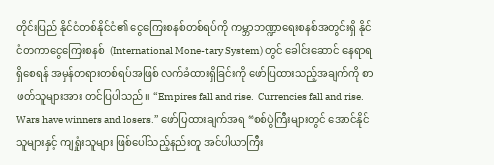တိုင်းပြည် နိုင်ငံတစ်နိုင်ငံ၏ ငွေကြေးစနစ်တစ်ရပ်ကို ကမ္ဘာဘဏ္ဍာရေးစနစ်အတွင်းရှိ နိုင်ငံတကာငွေကြေးစနစ်  (International Mone-tary System) တွင် ခေါင်းဆောင် နေရာရရှိစေရန် အမှန်တရားတစ်ရပ်အဖြစ် လက်ခံထားရှိခြင်းကို ဖော်ပြထားသည့်အချက်ကို စာဖတ်သူများအား တင်ပြပါသည်။ “Empires fall and rise.  Currencies fall and rise. Wars have winners and losers.” ဖော်ပြထားချက်အရ “စစ်ပွဲကြီးများတွင် အောင်နိုင်သူများနှင့် ကျရှုံးသူများ ဖြစ်ပေါ်သည့်နည်းတူ အင်ပါယာကြီး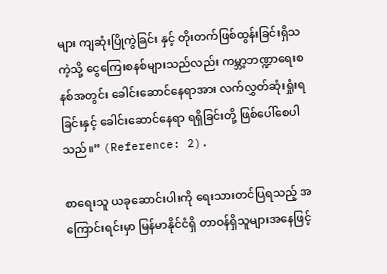များ ကျဆုံးပြိုကွဲခြင်း နှင့် တိုးတက်ဖြစ်ထွန်းခြင်းရှိသကဲ့သို့ ငွေကြေးစနစ်များသည်လည်း ကမ္ဘာ့ဘဏ္ဍာရေးစနစ်အတွင်း ခေါင်းဆောင်နေရာအား လက်လွှတ်ဆုံးရှုံးရခြင်းနှင့် ခေါင်းဆောင်နေရာ ရရှိခြင်းတို့ ဖြစ်ပေါ်စေပါသည်။” (Reference: 2).

စာရေးသူ ယခုဆောင်းပါးကို ရေးသားတင်ပြရသည့် အကြောင်းရင်းမှာ မြန်မာနိုင်ငံရှိ တာဝန်ရှိသူများအနေဖြင့်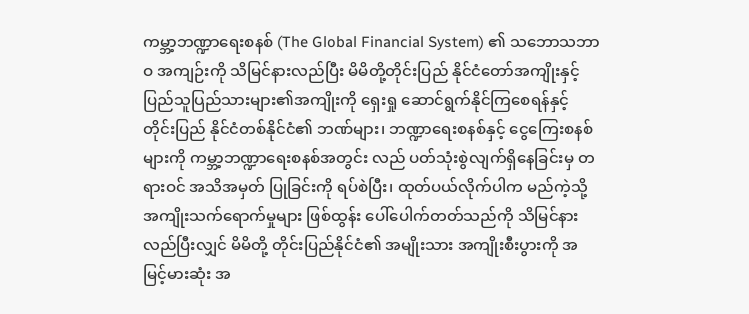ကမ္ဘာ့ဘဏ္ဍာရေးစနစ် (The Global Financial System) ၏ သဘောသဘာဝ အကျဉ်းကို သိမြင်နားလည်ပြီး မိမိတို့တိုင်းပြည် နိုင်ငံတော်အကျိုးနှင့် ပြည်သူပြည်သားများ၏အကျိုးကို ရှေးရှု ဆောင်ရွက်နိုင်ကြစေရန်နှင့် တိုင်းပြည် နိုင်ငံတစ်နိုင်ငံ၏ ဘဏ်များ၊ ဘဏ္ဍာရေးစနစ်နှင့် ငွေကြေးစနစ်များကို ကမ္ဘာ့ဘဏ္ဍာရေးစနစ်အတွင်း လည် ပတ်သုံးစွဲလျက်ရှိနေခြင်းမှ တရားဝင် အသိအမှတ် ပြုခြင်းကို ရပ်စဲပြီး၊ ထုတ်ပယ်လိုက်ပါက မည်ကဲ့သို့ အကျိုးသက်ရောက်မှုများ ဖြစ်ထွန်း ပေါ်ပေါက်တတ်သည်ကို သိမြင်နားလည်ပြီးလျှင် မိမိတို့ တိုင်းပြည်နိုင်ငံ၏ အမျိုးသား အကျိုးစီးပွားကို အမြင့်မားဆုံး အ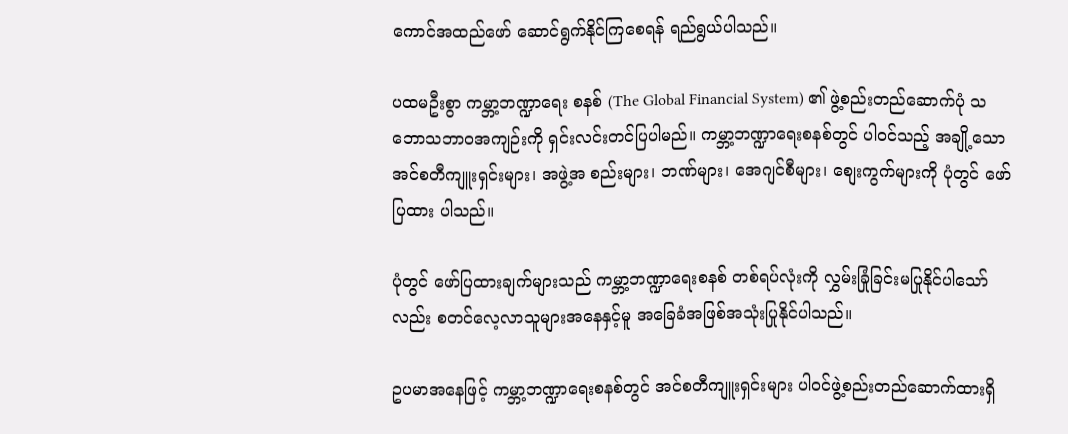ကောင်အထည်ဖော် ဆောင်ရွက်နိုင်ကြစေရန် ရည်ရွယ်ပါသည်။

ပထမဦးစွာ ကမ္ဘာ့ဘဏ္ဍာရေး စနစ် (The Global Financial System) ၏ ဖွဲ့စည်းတည်ဆောက်ပုံ သဘောသဘာဝအကျဉ်းကို ရှင်းလင်းတင်ပြပါမည်။ ကမ္ဘာ့ဘဏ္ဍာရေးစနစ်တွင် ပါဝင်သည့် အချို့သော အင်စတီကျူးရှင်းများ၊ အဖွဲ့အ စည်းများ၊ ဘဏ်များ၊ အေဂျင်စီများ၊ စျေးကွက်များကို ပုံတွင် ဖော်ပြထား ပါသည်။

ပုံတွင် ဖော်ပြထားချက်များသည် ကမ္ဘာ့ဘဏ္ဍာရေးစနစ် တစ်ရပ်လုံးကို လွှမ်းခြုံခြင်းမပြုနိုင်ပါသော်လည်း စတင်လေ့လာသူများအနေနှင့်မူ အခြေခံအဖြစ်အသုံးပြုနိုင်ပါသည်။

ဥပမာအနေဖြင့် ကမ္ဘာ့ဘဏ္ဍာရေးစနစ်တွင် အင်စတီကျူးရှင်းများ ပါဝင်ဖွဲ့စည်းတည်ဆောက်ထားရှိ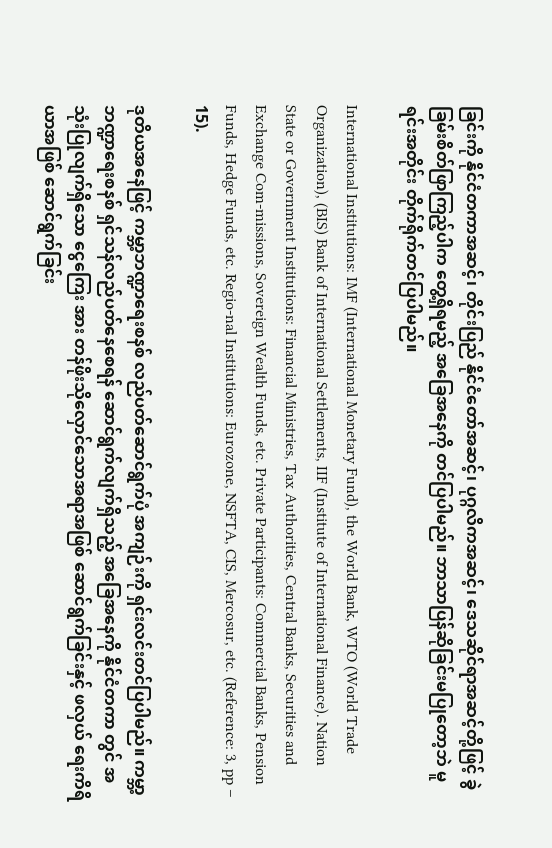ခြင်းကို နိုင်ငံတကာအဆင့်၊ တိုင်းပြည် နိုင်ငံတော်အဆင့်၊ ပုဂ္ဂလိကအဆင့်၊ ဒေသဆိုင်ရာအဆင့်တို့ဖြင့် ခွဲခြမ်းစိတ်ဖြာကြည့်ပါက တွေ့ရှိရမည့် အခြေအနေကို တင်ပြပါမည်။ ဘာသာပြန်ဆိုခြင်းမပြုတော့ဘဲ မူရင်းအတိုင်း တိုက်ရိုက်တင်ပြပါမည်။

International Institutions: IMF (International Monetary Fund), the World Bank, WTO (World Trade Organization), (BIS) Bank of International Settlements, IIF (Institute of International Finance). Nation State or Government Institutions: Financial Ministries, Tax Authorities, Central Banks, Securities and Exchange Com-missions, Sovereign Wealth Funds, etc. Private Participants: Commercial Banks, Pension Funds, Hedge Funds, etc. Regio-nal Institutions: Eurozone, NSFTA, CIS, Mercosur, etc. (Reference: 3, pp – 15).

ဒုတိယအနေဖြင့် ကမ္ဘာ့ဘဏ္ဍာရေးစနစ် လည်ပတ်ဆောင်ရွက်ပုံ အကျဉ်းကို ရှင်းလင်းတင်ပြပါမည်။ ကမ္ဘာ့ဘဏ္ဍာရေးစနစ် ရှင်သန်လည်ပတ်နေစေရန် ဆောင်ရွက်လျက်ရှိသည့် အခြေအနေကို နိုင်ငံတကာ တွင် အသုံးပြုလျက်ရှိသော ငွေကြေး အား တန်ဖိုးသိုလှောင်သောအရာအဖြစ် ဆောင်ရွက်ခြင်းနှင့် ဖလှယ် ရေးကိရိယာအဖြစ် ဆောင်ရွက်ခြင်း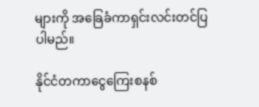များကို အခြေခံကာရှင်းလင်းတင်ပြပါမည်။

နိုင်ငံတကာငွေကြေးစနစ်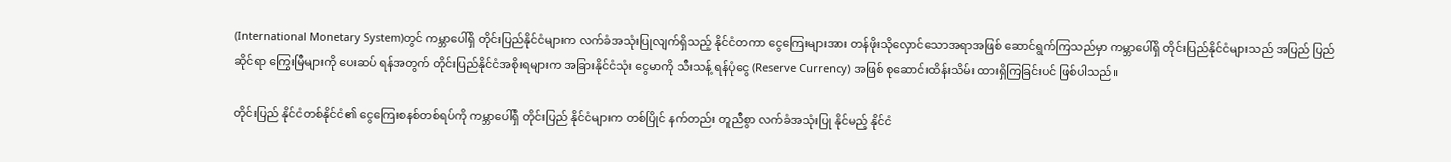(International Monetary System)တွင် ကမ္ဘာပေါ်ရှိ တိုင်းပြည်နိုင်ငံများက လက်ခံအသုံးပြုလျက်ရှိသည့် နိုင်ငံတကာ ငွေကြေးများအား တန်ဖိုးသိုလှောင်သောအရာအဖြစ် ဆောင်ရွက်ကြသည်မှာ ကမ္ဘာပေါ်ရှိ တိုင်းပြည်နိုင်ငံများသည် အပြည် ပြည်ဆိုင်ရာ ကြွေးမြီများကို ပေးဆပ် ရန်အတွက် တိုင်းပြည်နိုင်ငံအစိုးရများက အခြားနိုင်ငံသုံး ငွေမာကို သီးသန့် ရန်ပုံငွေ (Reserve Currency) အဖြစ် စုဆောင်းထိန်းသိမ်း ထားရှိကြခြင်းပင် ဖြစ်ပါသည်။

တိုင်းပြည် နိုင်ငံတစ်နိုင်ငံ၏ ငွေကြေးစနစ်တစ်ရပ်ကို ကမ္ဘာပေါ်ရှိ တိုင်းပြည် နိုင်ငံများက တစ်ပြိုင် နက်တည်း တူညီစွာ လက်ခံအသုံးပြု နိုင်မည့် နိုင်ငံ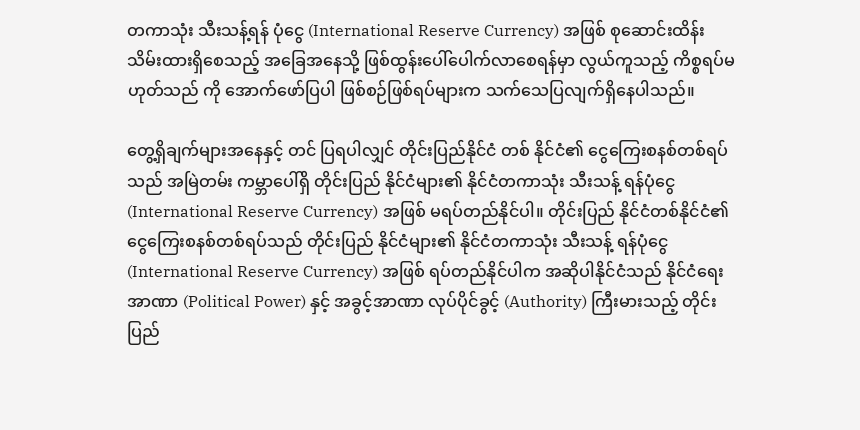တကာသုံး သီးသန့်ရန် ပုံငွေ (International Reserve Currency) အဖြစ် စုဆောင်းထိန်း သိမ်းထားရှိစေသည့် အခြေအနေသို့ ဖြစ်ထွန်းပေါ်ပေါက်လာစေရန်မှာ လွယ်ကူသည့် ကိစ္စရပ်မဟုတ်သည် ကို အောက်ဖော်ပြပါ ဖြစ်စဉ်ဖြစ်ရပ်များက သက်သေပြလျက်ရှိနေပါသည်။

တွေ့ရှိချက်များအနေနှင့် တင် ပြရပါလျှင် တိုင်းပြည်နိုင်ငံ တစ် နိုင်ငံ၏ ငွေကြေးစနစ်တစ်ရပ်သည် အမြဲတမ်း ကမ္ဘာပေါ်ရှိ တိုင်းပြည် နိုင်ငံများ၏ နိုင်ငံတကာသုံး သီးသန့် ရန်ပုံငွေ (International Reserve Currency) အဖြစ် မရပ်တည်နိုင်ပါ။ တိုင်းပြည် နိုင်ငံတစ်နိုင်ငံ၏ ငွေကြေးစနစ်တစ်ရပ်သည် တိုင်းပြည် နိုင်ငံများ၏ နိုင်ငံတကာသုံး သီးသန့် ရန်ပုံငွေ (International Reserve Currency) အဖြစ် ရပ်တည်နိုင်ပါက အဆိုပါနိုင်ငံသည် နိုင်ငံရေးအာဏာ (Political Power) နှင့် အခွင့်အာဏာ လုပ်ပိုင်ခွင့် (Authority) ကြီးမားသည့် တိုင်းပြည်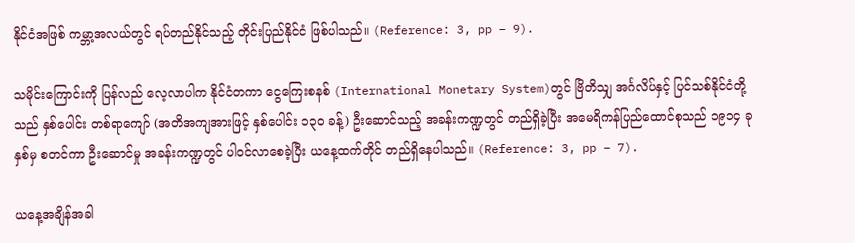နိုင်ငံအဖြစ် ကမ္ဘာ့အလယ်တွင် ရပ်တည်နိုင်သည့် တိုင်းပြည်နိုင်ငံ ဖြစ်ပါသည်။ (Reference: 3, pp – 9).

သမိုင်းကြောင်းကို ပြန်လည် လေ့လာပါက နိုင်ငံတကာ ငွေကြေးစနစ် (International Monetary System)တွင် ဗြိတိသျှ အင်္ဂလိပ်နှင့် ပြင်သစ်နိုင်ငံတို့သည် နှစ်ပေါင်း တစ်ရာကျော် (အတိအကျအားဖြင့် နှစ်ပေါင်း ၁၃၀ ခန့်) ဦးဆောင်သည့် အခန်းကဏ္ဍတွင် တည်ရှိခဲ့ပြီး အမေရိကန်ပြည်ထောင်စုသည် ၁၉၁၄ ခုနှစ်မှ စတင်ကာ ဦးဆောင်မှု အခန်းကဏ္ဍတွင် ပါဝင်လာစေခဲ့ပြီး ယနေ့ထက်တိုင် တည်ရှိနေပါသည်။ (Reference: 3, pp – 7).

ယနေ့အချိန်အခါ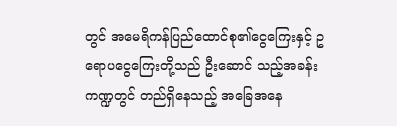တွင် အမေရိကန်ပြည်ထောင်စု၏ငွေကြေးနှင့် ဥရောပငွေကြေးတို့သည် ဦးဆောင် သည့်အခန်းကဏ္ဍတွင် တည်ရှိနေသည့် အခြေအနေ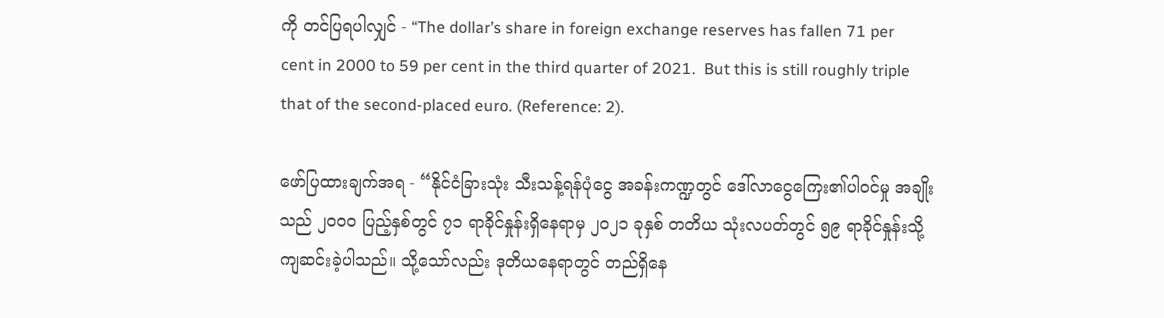ကို တင်ပြရပါလျှင် - “The dollar’s share in foreign exchange reserves has fallen 71 per cent in 2000 to 59 per cent in the third quarter of 2021.  But this is still roughly triple that of the second-placed euro. (Reference: 2).

ဖော်ပြထားချက်အရ - “နိုင်ငံခြားသုံး သီးသန့်ရန်ပုံငွေ အခန်းကဏ္ဍတွင် ဒေါ်လာငွေကြေး၏ပါဝင်မှု အချိုးသည် ၂၀၀၀ ပြည့်နှစ်တွင် ၇၁ ရာခိုင်နှုန်းရှိနေရာမှ ၂၀၂၁ ခုနှစ် တတိယ သုံးလပတ်တွင် ၅၉ ရာခိုင်နှုန်းသို့ ကျဆင်းခဲ့ပါသည်။ သို့သော်လည်း ဒုတိယနေရာတွင် တည်ရှိနေ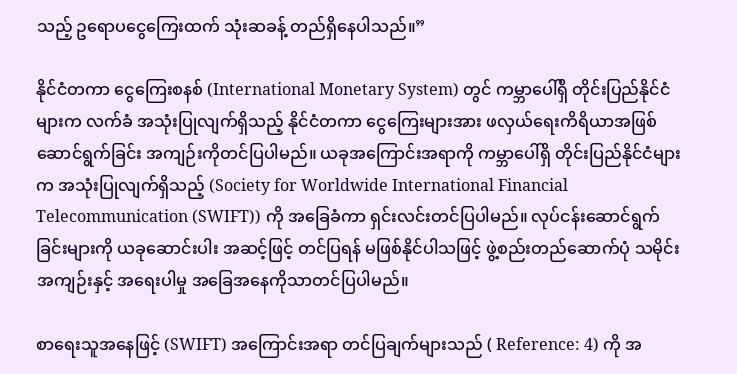သည့် ဥရောပငွေကြေးထက် သုံးဆခန့် တည်ရှိနေပါသည်။”

နိုင်ငံတကာ ငွေကြေးစနစ် (International Monetary System) တွင် ကမ္ဘာပေါ်ရှိ တိုင်းပြည်နိုင်ငံများက လက်ခံ အသုံးပြုလျက်ရှိသည့် နိုင်ငံတကာ ငွေကြေးများအား ဖလှယ်ရေးကိရိယာအဖြစ် ဆောင်ရွက်ခြင်း အကျဉ်းကိုတင်ပြပါမည်။ ယခုအကြောင်းအရာကို ကမ္ဘာပေါ်ရှိ တိုင်းပြည်နိုင်ငံများက အသုံးပြုလျက်ရှိသည့် (Society for Worldwide International Financial Telecommunication (SWIFT)) ကို အခြေခံကာ ရှင်းလင်းတင်ပြပါမည်။ လုပ်ငန်းဆောင်ရွက်ခြင်းများကို ယခုဆောင်းပါး အဆင့်ဖြင့် တင်ပြရန် မဖြစ်နိုင်ပါသဖြင့် ဖွဲ့စည်းတည်ဆောက်ပုံ သမိုင်းအကျဉ်းနှင့် အရေးပါမှု အခြေအနေကိုသာတင်ပြပါမည်။

စာရေးသူအနေဖြင့် (SWIFT) အကြောင်းအရာ တင်ပြချက်များသည် ( Reference: 4) ကို အ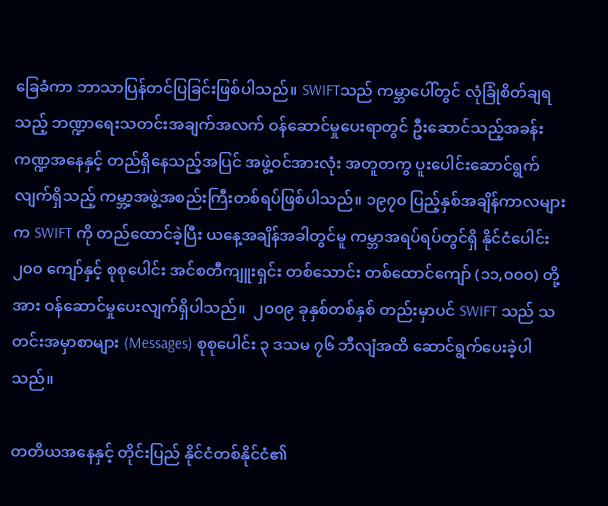ခြေခံကာ ဘာသာပြန်တင်ပြခြင်းဖြစ်ပါသည်။ SWIFTသည် ကမ္ဘာပေါ်တွင် လုံခြုံစိတ်ချရသည့် ဘဏ္ဍာရေးသတင်းအချက်အလက် ဝန်ဆောင်မှုပေးရာတွင် ဦးဆောင်သည့်အခန်းကဏ္ဍအနေနှင့် တည်ရှိနေသည့်အပြင် အဖွဲ့ဝင်အားလုံး အတူတကွ ပူးပေါင်းဆောင်ရွက်လျက်ရှိသည့် ကမ္ဘာ့အဖွဲ့အစည်းကြီးတစ်ရပ်ဖြစ်ပါသည်။ ၁၉၇၀ ပြည့်နှစ်အချိန်ကာလများက SWIFT ကို တည်ထောင်ခဲ့ပြီး ယနေ့အချိန်အခါတွင်မူ ကမ္ဘာအရပ်ရပ်တွင်ရှိ နိုင်ငံပေါင်း ၂၀၀ ကျော်နှင့် စုစုပေါင်း အင်စတီကျူးရှင်း တစ်သောင်း တစ်ထောင်ကျော် (၁၁,၀၀၀) တို့အား ဝန်ဆောင်မှုပေးလျက်ရှိပါသည်။  ၂၀၀၉ ခုနှစ်တစ်နှစ် တည်းမှာပင် SWIFT သည် သတင်းအမှာစာများ (Messages) စုစုပေါင်း ၃ ဒသမ ၇၆ ဘီလျံအထိ ဆောင်ရွက်ပေးခဲ့ပါသည်။

တတိယအနေနှင့် တိုင်းပြည် နိုင်ငံတစ်နိုင်ငံ၏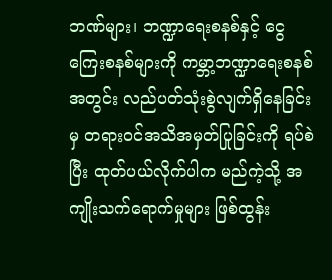ဘဏ်များ၊ ဘဏ္ဍာရေးစနစ်နှင့် ငွေကြေးစနစ်များကို ကမ္ဘာ့ဘဏ္ဍာရေးစနစ်အတွင်း လည်ပတ်သုံးစွဲလျက်ရှိနေခြင်းမှ တရားဝင်အသိအမှတ်ပြုခြင်းကို ရပ်စဲပြီး ထုတ်ပယ်လိုက်ပါက မည်ကဲ့သို့ အကျိုးသက်ရောက်မှုများ ဖြစ်ထွန်း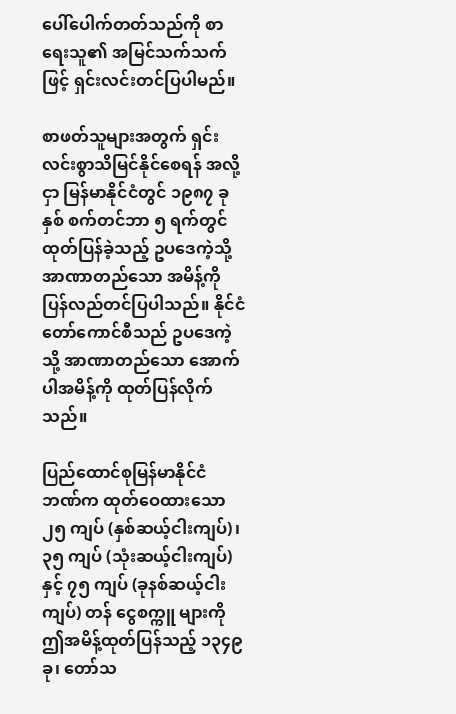ပေါ်ပေါက်တတ်သည်ကို စာရေးသူ၏ အမြင်သက်သက်ဖြင့် ရှင်းလင်းတင်ပြပါမည်။

စာဖတ်သူများအတွက် ရှင်းလင်းစွာသိမြင်နိုင်စေရန် အလို့ငှာ မြန်မာနိုင်ငံတွင် ၁၉၈၇ ခုနှစ် စက်တင်ဘာ ၅ ရက်တွင် ထုတ်ပြန်ခဲ့သည့် ဥပဒေကဲ့သို့ အာဏာတည်သော အမိန့်ကို ပြန်လည်တင်ပြပါသည်။ နိုင်ငံတော်ကောင်စီသည် ဥပဒေကဲ့သို့ အာဏာတည်သော အောက်ပါအမိန့်ကို ထုတ်ပြန်လိုက်သည်။

ပြည်ထောင်စုမြန်မာနိုင်ငံ ဘဏ်က ထုတ်ဝေထားသော ၂၅ ကျပ် (နှစ်ဆယ့်ငါးကျပ်)၊ ၃၅ ကျပ် (သုံးဆယ့်ငါးကျပ်) နှင့် ၇၅ ကျပ် (ခုနစ်ဆယ့်ငါးကျပ်) တန် ငွေစက္ကူ များကို ဤအမိန့်ထုတ်ပြန်သည့် ၁၃၄၉ ခု၊ တော်သ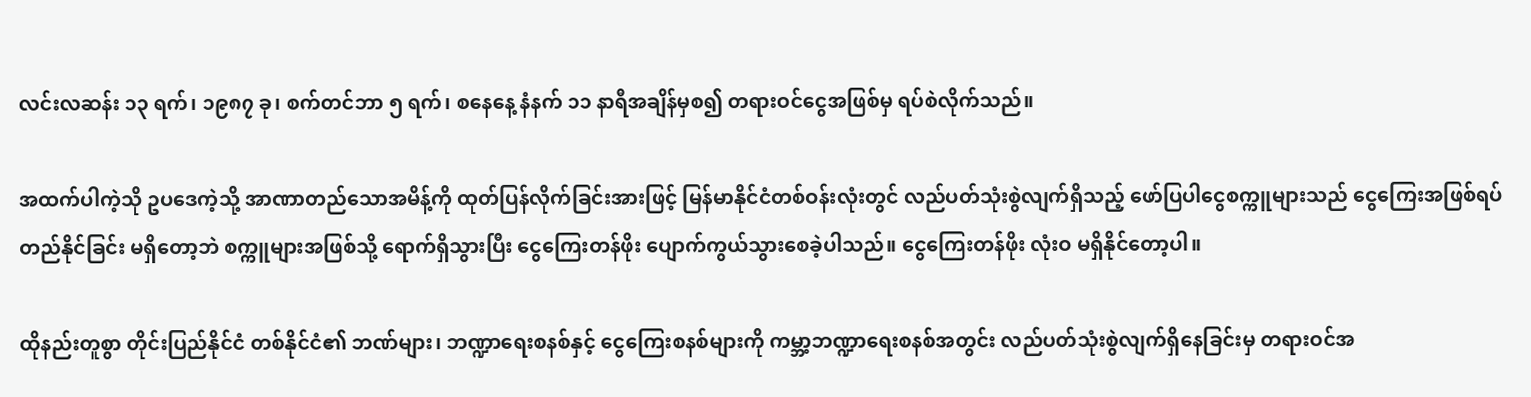လင်းလဆန်း ၁၃ ရက်၊ ၁၉၈၇ ခု၊ စက်တင်ဘာ ၅ ရက်၊ စနေနေ့ နံနက် ၁၁ နာရီအချိန်မှစ၍ တရားဝင်ငွေအဖြစ်မှ ရပ်စဲလိုက်သည်။

အထက်ပါကဲ့သို ဥပဒေကဲ့သို့ အာဏာတည်သောအမိန့်ကို ထုတ်ပြန်လိုက်ခြင်းအားဖြင့် မြန်မာနိုင်ငံတစ်ဝန်းလုံးတွင် လည်ပတ်သုံးစွဲလျက်ရှိသည့် ဖော်ပြပါငွေစက္ကူများသည် ငွေကြေးအဖြစ်ရပ်တည်နိုင်ခြင်း မရှိတော့ဘဲ စက္ကူများအဖြစ်သို့ ရောက်ရှိသွားပြီး ငွေကြေးတန်ဖိုး ပျောက်ကွယ်သွားစေခဲ့ပါသည်။ ငွေကြေးတန်ဖိုး လုံးဝ မရှိနိုင်တော့ပါ။

ထိုနည်းတူစွာ တိုင်းပြည်နိုင်ငံ တစ်နိုင်ငံ၏ ဘဏ်များ၊ ဘဏ္ဍာရေးစနစ်နှင့် ငွေကြေးစနစ်များကို ကမ္ဘာ့ဘဏ္ဍာရေးစနစ်အတွင်း လည်ပတ်သုံးစွဲလျက်ရှိနေခြင်းမှ တရားဝင်အ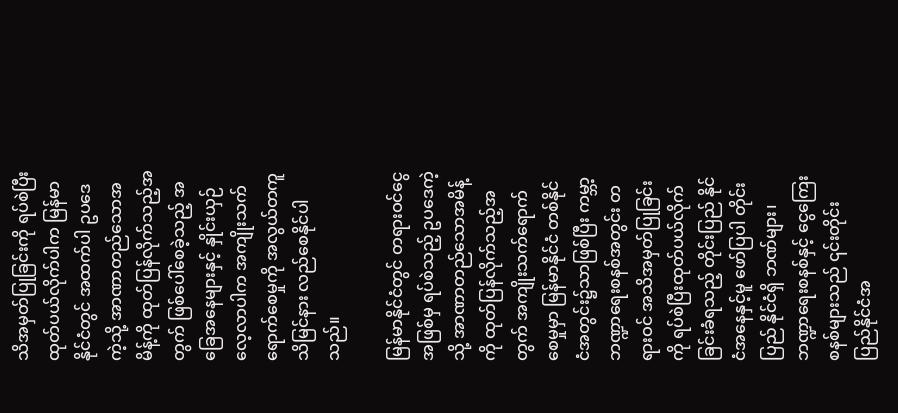သိအမှတ်ပြုခြင်းကို ရပ်စဲပြီး ထုတ်ပယ်လိုက်ပါက မြန်မာနိုင်ငံတွင် အထက်ပါ ဥပဒေကဲ့သို့ အာဏာတည်သောအမိန့်ကို ထုတ်ပြန်လိုက်သည့်အတွက် ဖြစ်ပေါ်စေခဲ့သည့် အခြေအနေများနှင့် နှိုင်းယှဉ် လေ့လာပါက အကျိုးသက်ရောက်စေမှုကို အလွယ်တကူ သိမြင်နား လည်စေနိုင်ပါသည်။

မြန်မာနိုင်ငံတွင် တရားဝင်ငွေအဖြစ်မှ ရပ်စဲသည့် ဥပဒေကဲ့သို့ အာဏာတည်သောအမိန့်ကို ထုတ်ပြန်လိုက်သည့်အတွက် အကျိုးသက်ရောက်စေမှုမှာ မြန်မာနိုင်ငံ တစ်နိုင်ငံအတွင်း၌သာဖြစ်ပြီး ကမ္ဘာ့ဘဏ္ဍာရေးစနစ်အတွင်း တရားဝင် အသိအမှတ်ပြုခြင်းကို ရပ်စဲပြီးထုတ်ပယ်လိုက်ခြင်းခံရသည့် တိုင်းပြည် နိုင်ငံအနေနှင့်မူ ဖော်ပြပါ တိုင်းပြည် နိုင်ငံရှိ ဘဏ်များ၊ ဘဏ္ဍာရေးစနစ်နှင့် ငွေကြေးစနစ်များသည် ၎င်းတိုင်းပြည်နိုင်ငံအ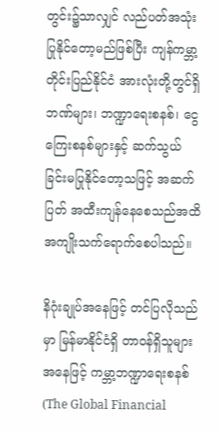တွင်း၌သာလျှင် လည်ပတ်အသုံးပြုနိုင်တော့မည်ဖြစ်ပြီး ကျန်ကမ္ဘာ့တိုင်းပြည်နိုင်ငံ အားလုံးတို့တွင်ရှိ ဘဏ်များ၊ ဘဏ္ဍာရေးစနစ်၊ ငွေကြေးစနစ်များနှင့် ဆက်သွယ်ခြင်းမပြုနိုင်တော့သဖြင့် အဆက်ပြတ် အထီးကျန်နေစေသည်အထိ အကျိုးသက်ရောက်စေပါသည်။

နိဂုံးချုပ်အနေဖြင့် တင်ပြလိုသည်မှာ မြန်မာနိုင်ငံရှိ တာဝန်ရှိသူများအနေဖြင့် ကမ္ဘာ့ဘဏ္ဍာရေးစနစ် (The Global Financial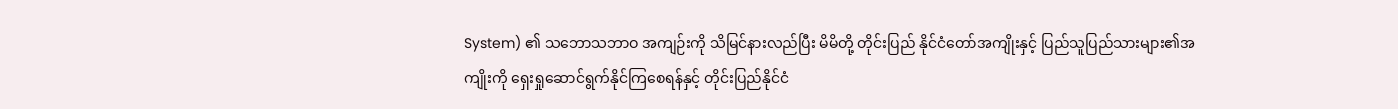System) ၏ သဘောသဘာဝ အကျဉ်းကို သိမြင်နားလည်ပြီး မိမိတို့ တိုင်းပြည် နိုင်ငံတော်အကျိုးနှင့် ပြည်သူပြည်သားများ၏အကျိုးကို ရှေးရှုဆောင်ရွက်နိုင်ကြစေရန်နှင့် တိုင်းပြည်နိုင်ငံ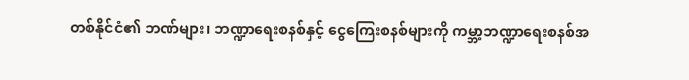တစ်နိုင်ငံ၏ ဘဏ်များ၊ ဘဏ္ဍာရေးစနစ်နှင့် ငွေကြေးစနစ်များကို ကမ္ဘာ့ဘဏ္ဍာရေးစနစ်အ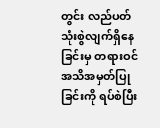တွင်း လည်ပတ် သုံးစွဲလျက်ရှိနေခြင်းမှ တရားဝင် အသိအမှတ်ပြုခြင်းကို ရပ်စဲပြီး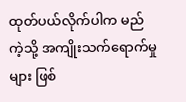ထုတ်ပယ်လိုက်ပါက မည်ကဲ့သို့ အကျိုးသက်ရောက်မှုများ ဖြစ်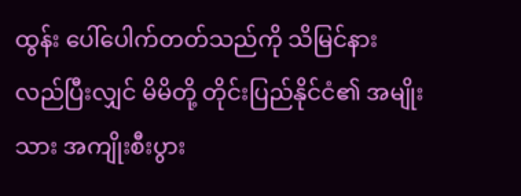ထွန်း ပေါ်ပေါက်တတ်သည်ကို သိမြင်နားလည်ပြီးလျှင် မိမိတို့ တိုင်းပြည်နိုင်ငံ၏ အမျိုးသား အကျိုးစီးပွား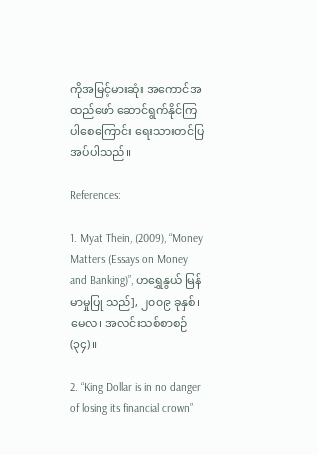ကိုအမြင့်မားဆုံး အကောင်အထည်ဖော် ဆောင်ရွက်နိုင်ကြပါစေကြောင်း ရေးသားတင်ပြအပ်ပါသည်။

References:

1. Myat Thein, (2009), “Money Matters (Essays on Money and Banking)”, ဟရွှေနွယ် မြန်မာမှုပြု သည်], ၂၀၀၉ ခုနှစ်၊ မေလ၊ အလင်းသစ်စာစဉ် (၃၄)။

2. “King Dollar is in no danger of losing its financial crown”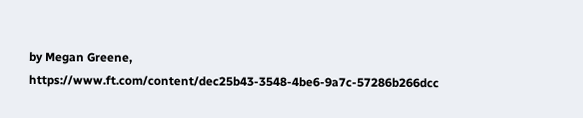by Megan Greene, https://www.ft.com/content/dec25b43-3548-4be6-9a7c-57286b266dcc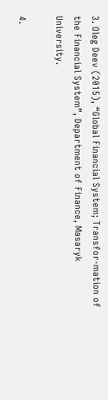3. Oleg Deev (2015), “Global Financial System; Transfor-mation of the Financial System”, Department of Finance, Masaryk University.

4.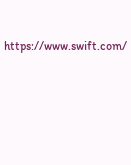https://www.swift.com/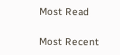Most Read

Most Recent